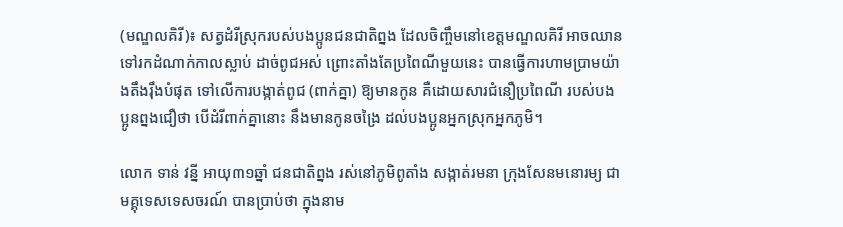(មណ្ឌលគិរី)៖ សត្វដំរីស្រុករបស់បងប្អូនជនជាតិព្នង ដែលចិញ្ចឹមនៅខេត្តមណ្ឌលគិរី អាចឈានទៅរកដំណាក់កាលស្លាប់ ដាច់ពូជអស់ ព្រោះតាំងតែប្រពៃណីមួយនេះ បានធ្វើការហាមប្រាមយ៉ាងតឹងរ៉ឹងបំផុត ទៅលើការបង្កាត់ពូជ (ពាក់គ្នា) ឱ្យមានកូន គឺដោយសារជំនឿប្រពៃណី របស់បងប្អូនព្នងជឿថា បើដំរីពាក់គ្នានោះ នឹងមានកូនចង្រៃ ដល់បងប្អូនអ្នកស្រុកអ្នកភូមិ។

លោក ទាន់ វន្នី អាយុ៣១ឆ្នាំ ជនជាតិព្នង រស់នៅភូមិពូតាំង សង្កាត់រមនា ក្រុងសែនមនោរម្យ ជាមគ្គុទេសទេសចរណ៍ បានប្រាប់ថា ក្នុងនាម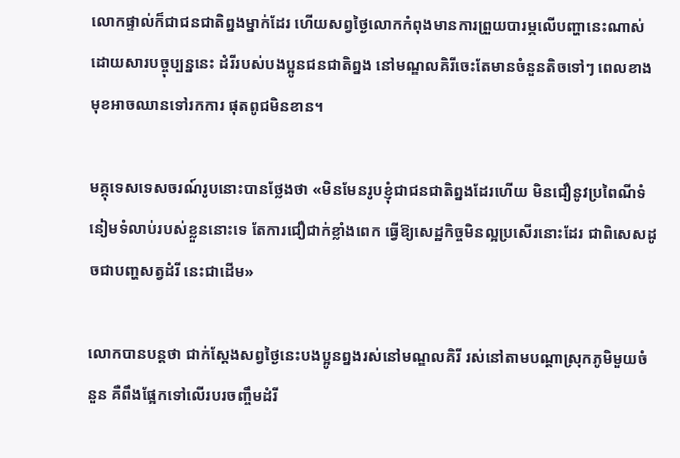លោកផ្ទាល់ក៏ជាជនជាតិព្នងម្នាក់ដែរ ហើយសព្វថ្ងៃលោកកំពុងមានការព្រួយបារម្ភលើបញ្ហានេះណាស់ ដោយសារបច្ចុប្បន្ននេះ ដំរីរបស់បងប្អូនជនជាតិព្នង នៅមណ្ឌលគិរីចេះតែមានចំនួនតិចទៅៗ ពេលខាងមុខអាចឈានទៅរកការ ផុតពូជមិនខាន។

មគ្គុទេសទេសចរណ៍រូបនោះបានថ្លែងថា «មិនមែនរូបខ្ញុំជាជនជាតិព្នងដែរហើយ មិនជឿនូវប្រពៃណីទំនៀមទំលាប់របស់ខ្លួននោះទេ តែការជឿជាក់ខ្លាំងពេក ធ្វើឱ្យសេដ្ឋកិច្ចមិនល្អប្រសើរនោះដែរ ជាពិសេសដូចជាបញ្ហសត្វដំរី នេះជាដើម»

លោកបានបន្តថា ជាក់ស្តែងសព្វថ្ងៃនេះបងប្អូនព្នងរស់នៅមណ្ឌលគិរី រស់នៅតាមបណ្តាស្រុកភូមិមួយចំនួន គឺពឹងផ្អែកទៅលើរបរចញ្ចឹមដំរី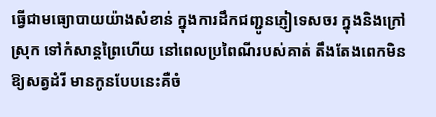ធ្វើជាមធ្យោបាយយ៉ាងសំខាន់ ក្នុងការដឹកជញ្ជូនភ្ញៀទេសចរ ក្នុងនិងក្រៅស្រុក ទៅកំសាន្តព្រៃហើយ នៅពេលប្រពៃណីរបស់គាត់ តឹងតែងពេកមិនឱ្យសត្វដំរី មានកូនបែបនេះគឺចំ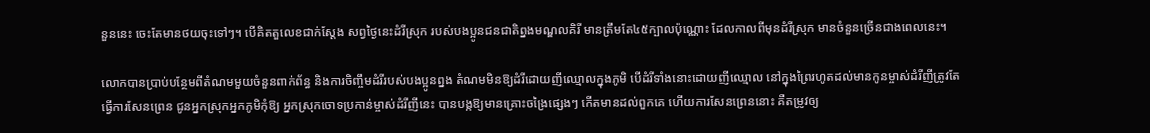នួននេះ ចេះតែមានថយចុះទៅៗ។ បើគិតតួលេខជាក់ស្តែង សព្វថ្ងៃនេះដំរីស្រុក របស់បងប្អូនជនជាតិព្នងមណ្ឌលគិរី មានត្រឹមតែ៤៥ក្បាលប៉ុណ្ណោះ ដែលកាលពីមុនដំរីស្រុក មានចំនួនច្រើនជាងពេលនេះ។

លោកបានប្រាប់បន្ថែមពីតំណមមួយចំនួនពាក់ព័ន្ធ និងការចិញ្ចឹមដំរីរបស់បងប្អូនព្នង តំណមមិនឱ្យដំរីដោយញីឈ្មោលក្នុងភូមិ បើដំរីទាំងនោះដោយញីឈ្មោល នៅក្នុងព្រៃរហូតដល់មានកូនម្ចាស់ដំរីញីត្រូវតែធ្វើការសែនព្រេន ជូនអ្នកស្រុកអ្នកភូមិកុំឱ្យ អ្នកស្រុកចោទប្រកាន់ម្ចាស់ដំរីញីនេះ បានបង្កឱ្យមានគ្រោះចង្រៃផ្សេងៗ កើតមានដល់ពួកគេ ហើយការសែនព្រេននោះ គឺតម្រូវឲ្យ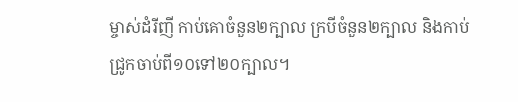ម្ចាស់ដំរីញី កាប់គោចំនួន២ក្បាល ក្របីចំនួន២ក្បាល និងកាប់ជ្រូកចាប់ពី១០ទៅ២០ក្បាល។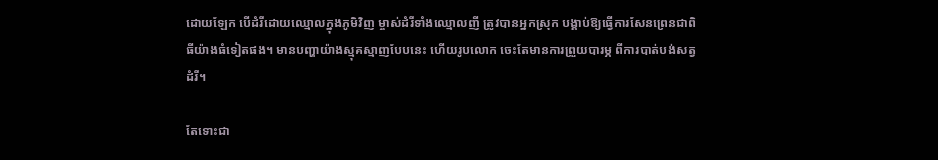ដោយឡែក បើដំរីដោយឈ្មោលក្នុងភូមិវិញ ម្ចាស់ដំរីទាំងឈ្មោលញី ត្រូវបានអ្នកស្រុក បង្គាប់ឱ្យធ្វើការសែនព្រេនជាពិធីយ៉ាងធំទៀតផង។ មានបញ្ហាយ៉ាងស្មុគស្មាញបែបនេះ ហើយរូបលោក ចេះតែមានការព្រួយបារម្ភ ពីការបាត់បង់សត្វដំរី។

តែទោះជា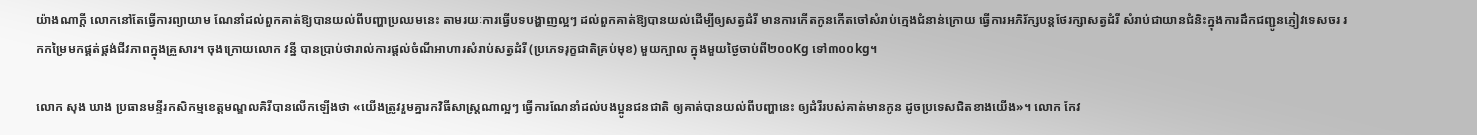យ៉ាងណាក្តី លោកនៅតែធ្វើការព្យាយាម ណែនាំដល់ពួកគាត់ឱ្យបានយល់ពីបញ្ហាប្រឈមនេះ តាមរយៈការធ្វើបទបង្ហាញល្អៗ ដល់ពួកគាត់ឱ្យបានយល់ដើម្បីឲ្យសត្វដំរី មានការកើតកូនកើតចៅសំរាប់ក្មេងជំនាន់ក្រោយ ធ្វើការអភិរ័ក្សបន្តថែរក្សាសត្វដំរី សំរាប់ជាយានជំនិះក្នុងការដឹកជញ្ជូនភ្ញៀវទេសចរ រកកម្រៃមកផ្គត់ផ្គង់ជីវភាពក្នុងគ្រួសារ។ ចុងក្រោយលោក វន្នី បានប្រាប់ថារាល់ការផ្តល់ចំណីអាហារសំរាប់សត្វដំរី (ប្រភេទរុក្ខជាតិគ្រប់មុខ) មួយក្បាល ក្នុងមួយថ្ងៃចាប់ពី២០០Kg ទៅ៣០០kg។

លោក សុង ឃាង ប្រធានមន្ទីរកសិកម្មខេត្តមណ្ឌលគិរីបានលើកឡើងថា «យើងត្រូវរួមគ្នារកវិធីសាស្រ្តណាល្អៗ ធ្វើការណែនាំដល់បងប្អូនជនជាតិ ឲ្យគាត់បានយល់ពីបញ្ហានេះ ឲ្យដំរីរបស់គាត់មានកូន ដូចប្រទេសជិតខាងយើង»។ លោក កែវ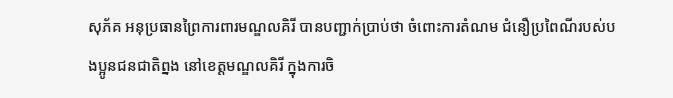សុភ័គ អនុប្រធានព្រៃការពារមណ្ឌលគិរី បានបញ្ជាក់ប្រាប់ថា ចំពោះការតំណម ជំនឿប្រពៃណីរបស់បងប្អូនជនជាតិព្នង នៅខេត្តមណ្ឌលគិរី ក្នុងការចិ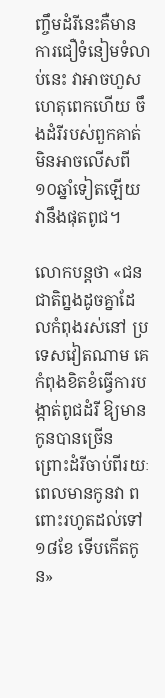ញ្ចឹមដំរីនេះគឺមានការជឿទំនៀមទំលាប់នេះ វាអាចហួសហេតុពេកហើយ ចឹងដំរីរបស់ពួកគាត់ មិនអាចលើសពី១០ឆ្នាំទៀតឡើយ វានឹងផុតពូជ។

លោកបន្តថា «ជនជាតិព្នងដូចគ្នាដែលកំពុងរស់នៅ ប្រទេសវៀតណាម គេកំពុងខិតខំធ្វើការបង្កាត់ពូជដំរី ឱ្យមានកូនបានច្រើន ព្រោះដំរីចាប់ពីរយៈពេលមានកូនវា ពពោះរហូតដល់ទៅ១៨ខែ ទើបកើតកូន»